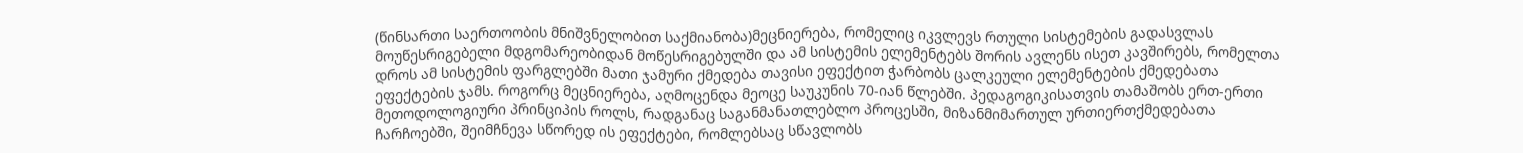(წინსართი საერთოობის მნიშვნელობით საქმიანობა)მეცნიერება, რომელიც იკვლევს რთული სისტემების გადასვლას მოუწესრიგებელი მდგომარეობიდან მოწესრიგებულში და ამ სისტემის ელემენტებს შორის ავლენს ისეთ კავშირებს, რომელთა დროს ამ სისტემის ფარგლებში მათი ჯამური ქმედება თავისი ეფექტით ჭარბობს ცალკეული ელემენტების ქმედებათა ეფექტების ჯამს. როგორც მეცნიერება, აღმოცენდა მეოცე საუკუნის 70-იან წლებში. პედაგოგიკისათვის თამაშობს ერთ-ერთი მეთოდოლოგიური პრინციპის როლს, რადგანაც საგანმანათლებლო პროცესში, მიზანმიმართულ ურთიერთქმედებათა ჩარჩოებში, შეიმჩნევა სწორედ ის ეფექტები, რომლებსაც სწავლობს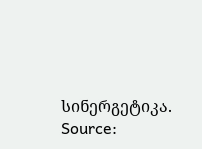სინერგეტიკა.
Source: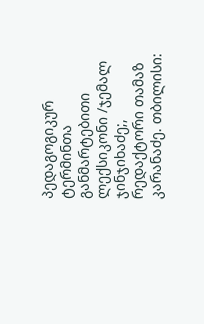პედაგოგიკურ ტერმინთა განმარტებითი ლექსიკონი /ჯემალ ჯინჯიხაძე;, რედაქტორი თამაზ კარანაძე. თბილისი: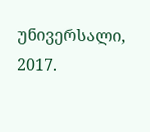უნივერსალი, 2017.